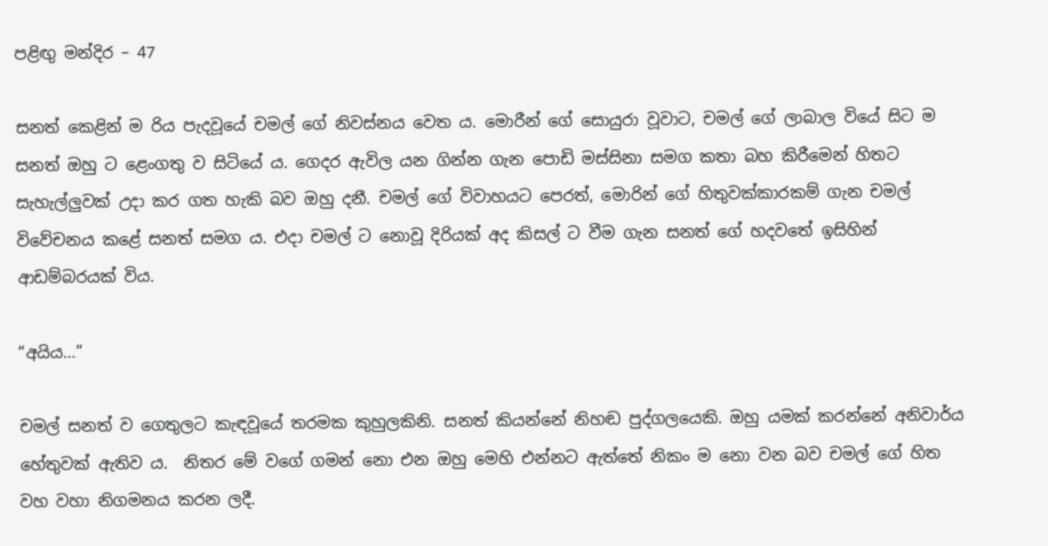පළිඟු මන්දිර – 47

සනත් කෙළින් ම රිය පැදවූයේ චමල් ගේ නිවස්නය වෙත ය. මොරීන් ගේ සොයුරා වූවාට, චමල් ගේ ලාබාල වියේ සිට ම සනත් ඔහු ට ළෙංගතු ව සිටියේ ය. ගෙදර ඇවිල යන ගින්න ගැන පොඩි මස්සිනා සමග කතා බහ කිරීමෙන් හිතට සැහැල්ලුවක් උදා කර ගත හැකි බව ඔහු දනී. චමල් ගේ විවාහයට පෙරත්, මොරින් ගේ හිතුවක්කාරකම් ගැන චමල් විවේචනය කළේ සනත් සමග ය. එදා චමල් ට නොවූ දිරියක් අද කිසල් ට වීම ගැන සනත් ගේ හදවතේ ඉසිහින් ආඩම්බරයක් විය.

“අයිය…”

චමල් සනත් ව ගෙතුලට කැඳවූයේ තරමක කුහුලකිනි. සනත් කියන්නේ නිහඬ පුද්ගලයෙකි. ඔහු යමක් කරන්නේ අනිවාර්ය හේතුවක් ඇතිව ය.  නිතර මේ වගේ ගමන් නො එන ඔහු මෙහි එන්නට ඇත්තේ නිකං ම නො වන බව චමල් ගේ හිත වහ වහා නිගමනය කරන ලදී.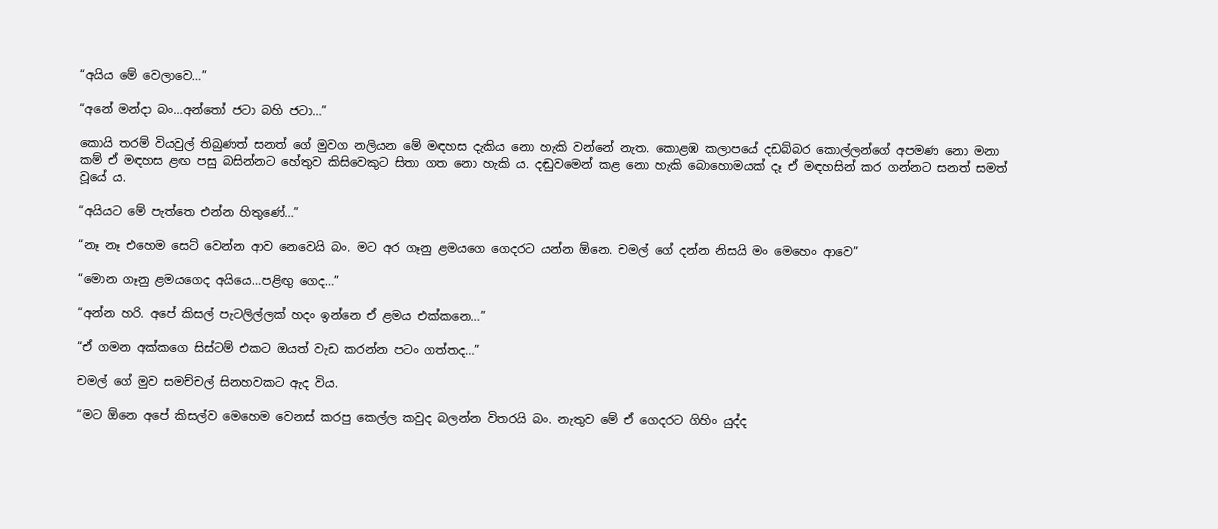“අයිය මේ වෙලාවෙ…”

“අනේ මන්දා බං…අන්තෝ ජටා බහි ජටා…”

කොයි තරම් වියවුල් තිබුණත් සනත් ගේ මුවග නලියන මේ මඳහස දැකිය නො හැකි වන්නේ නැත. කොළඹ කලාපයේ දඩබ්බර කොල්ලන්ගේ අපමණ නො මනා කම් ඒ මඳහස ළඟ පසු බසින්නට හේතුව කිසිවෙකුට සිතා ගත නො හැකි ය. දඬුවමෙන් කළ නො හැකි බොහොමයක් දෑ ඒ මඳහසින් කර ගන්නට සනත් සමත් වූයේ ය.

“අයියට මේ පැත්තෙ එන්න හිතුණේ…”

“නෑ නෑ එහෙම සෙට් වෙන්න ආව නෙවෙයි බං. මට අර ගෑනු ළමයගෙ ගෙදරට යන්න ඕනෙ. චමල් ගේ දන්න නිසයි මං මෙහෙං ආවෙ”

“මොන ගෑනු ළමයගෙද අයියෙ…පළිඟු ගෙද…”

“අන්න හරි. අපේ කිසල් පැටලිල්ලක් හදං ඉන්නෙ ඒ ළමය එක්කනෙ…”

“ඒ ගමන අක්කගෙ සිස්ටම් එකට ඔයත් වැඩ කරන්න පටං ගත්තද…”

චමල් ගේ මුව සමච්චල් සිනහවකට ඇද විය.

“මට ඕනෙ අපේ කිසල්ව මෙහෙම වෙනස් කරපු කෙල්ල කවුද බලන්න විතරයි බං. නැතුව මේ ඒ ගෙදරට ගිහිං යුද්ද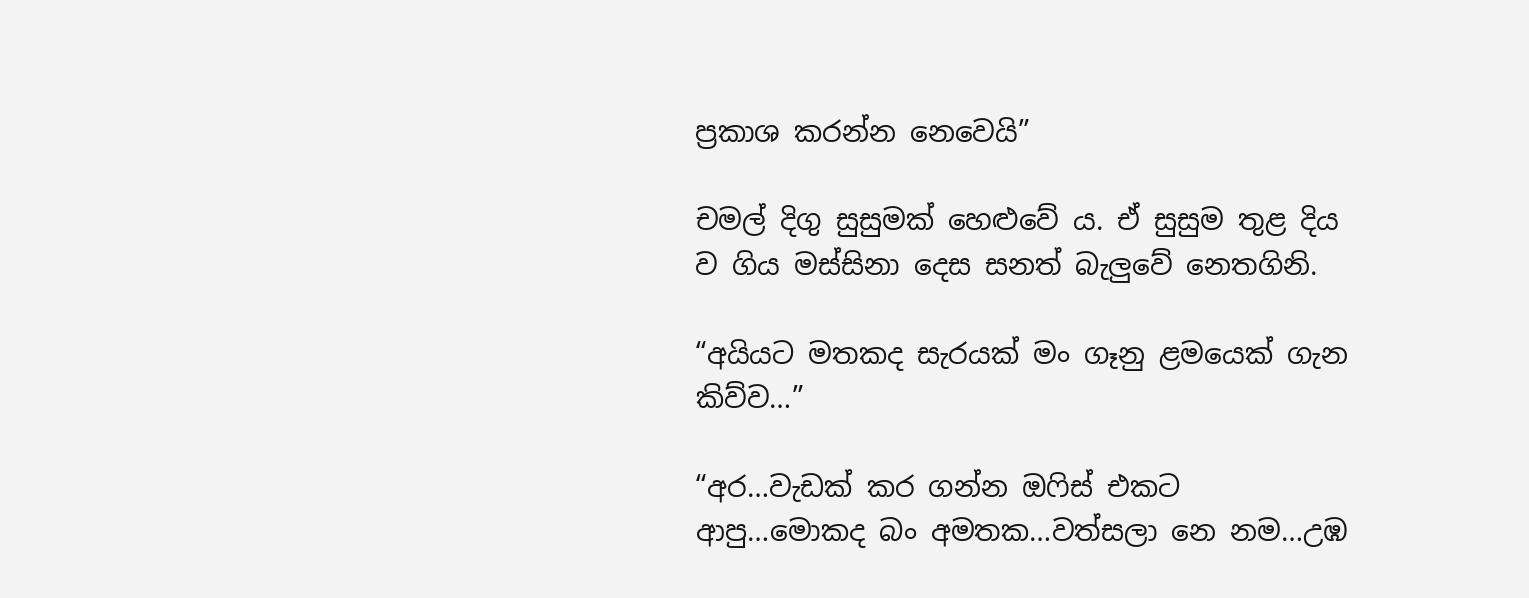ප්‍රකාශ කරන්න නෙවෙයි”

චමල් දිගු සුසුමක් හෙළුවේ ය. ඒ සුසුම තුළ දිය ව ගිය මස්සිනා දෙස සනත් බැලුවේ නෙතගිනි.

“අයියට මතකද සැරයක් මං ගෑනු ළමයෙක් ගැන කිව්ව…”

“අර…වැඩක් කර ගන්න ඔෆිස් එකට ආපු…මොකද බං අමතක…වත්සලා නෙ නම…උඹ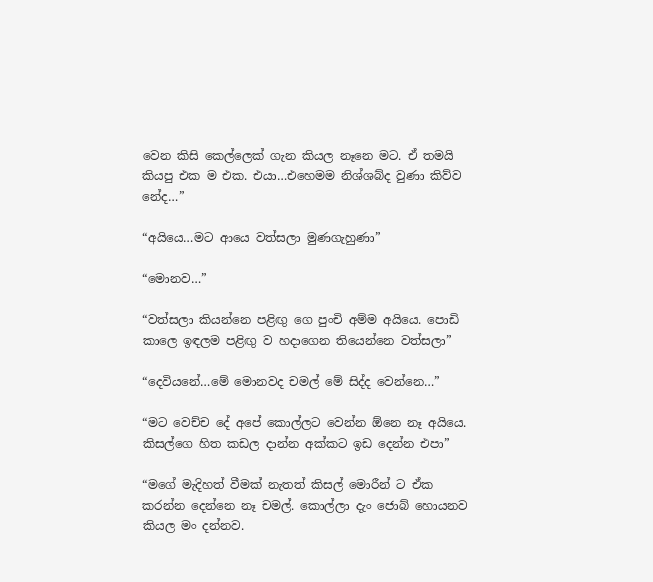වෙන කිසි කෙල්ලෙක් ගැන කියල නෑනෙ මට. ඒ තමයි කියපු එක ම එක. එයා…එහෙමම නිශ්ශබ්ද වුණා කිව්ව නේද…”

“අයියෙ…මට ආයෙ වත්සලා මුණගැහුණා”

“මොනව…”

“වත්සලා කියන්නෙ පළිඟු ගෙ පුංචි අම්ම අයියෙ. පොඩි කාලෙ ඉඳලම පළිඟු ව හදාගෙන තියෙන්නෙ වත්සලා”

“දෙවියනේ…මේ මොනවද චමල් මේ සිද්ද වෙන්නෙ…”

“මට වෙච්ච දේ අපේ කොල්ලට වෙන්න ඕනෙ නෑ අයියෙ. කිසල්ගෙ හිත කඩල දාන්න අක්කට ඉඩ දෙන්න එපා”

“මගේ මැදිහත් වීමක් නැතත් කිසල් මොරීන් ට ඒක කරන්න දෙන්නෙ නෑ චමල්. කොල්ලා දැං ජොබ් හොයනව කියල මං දන්නව.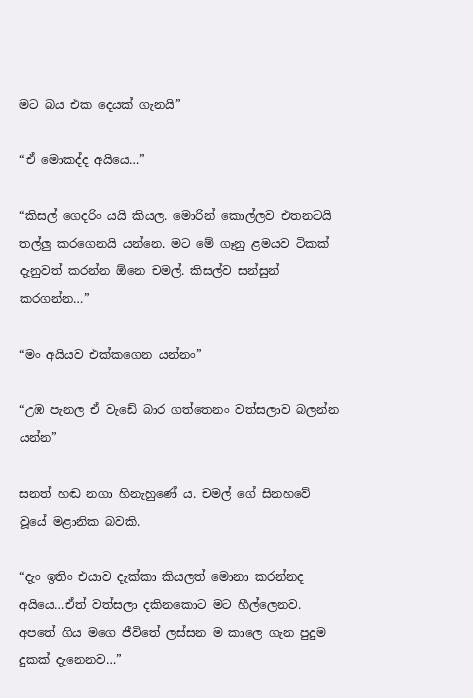මට බය එක දෙයක් ගැනයි”

“ඒ මොකද්ද අයියෙ…”

“කිසල් ගෙදරිං යයි කියල. මොරින් කොල්ලව එතනටයි තල්ලු කරගෙනයි යන්නෙ. මට මේ ගෑනු ළමයව ටිකක් දැනුවත් කරන්න ඕනෙ චමල්. කිසල්ව සන්සුන් කරගන්න…”

“මං අයියව එක්කගෙන යන්නං”

“උඹ පැනල ඒ වැඩේ බාර ගත්තෙනං වත්සලාව බලන්න යන්න”

සනත් හඬ නගා හිනැහුණේ ය. චමල් ගේ සිනහවේ වූයේ මළානික බවකි.

“දැං ඉතිං එයාව දැක්කා කියලත් මොනා කරන්නද අයියෙ…ඒත් වත්සලා දකිනකොට මට හීල්ලෙනව. අපතේ ගිය මගෙ ජීවිතේ ලස්සන ම කාලෙ ගැන පුදුම දුකක් දැනෙනව…”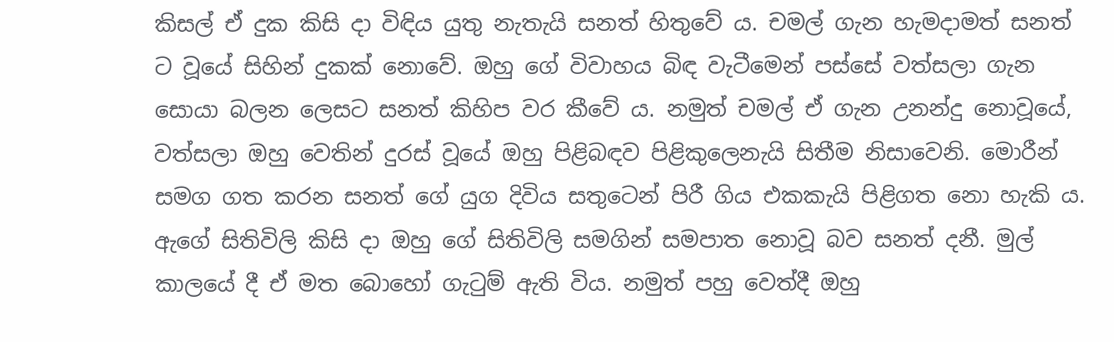කිසල් ඒ දුක කිසි දා විඳිය යුතු නැතැයි සනත් හිතුවේ ය. චමල් ගැන හැමදාමත් සනත් ට වූයේ සිහින් දුකක් නොවේ. ඔහු ගේ විවාහය බිඳ වැටීමෙන් පස්සේ වත්සලා ගැන සොයා බලන ලෙසට සනත් කිහිප වර කීවේ ය. නමුත් චමල් ඒ ගැන උනන්දු නොවූයේ, වත්සලා ඔහු වෙතින් දුරස් වූයේ ඔහු පිළිබඳව පිළිකුලෙනැයි සිතීම නිසාවෙනි. මොරීන් සමග ගත කරන සනත් ගේ යුග දිවිය සතුටෙන් පිරී ගිය එකකැයි පිළිගත නො හැකි ය. ඇගේ සිතිවිලි කිසි දා ඔහු ගේ සිතිවිලි සමගින් සමපාත නොවූ බව සනත් දනී. මුල් කාලයේ දී ඒ මත බොහෝ ගැටුම් ඇති විය. නමුත් පහු වෙත්දී ඔහු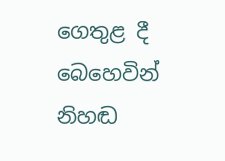ගෙතුළ දී බෙහෙවින් නිහඬ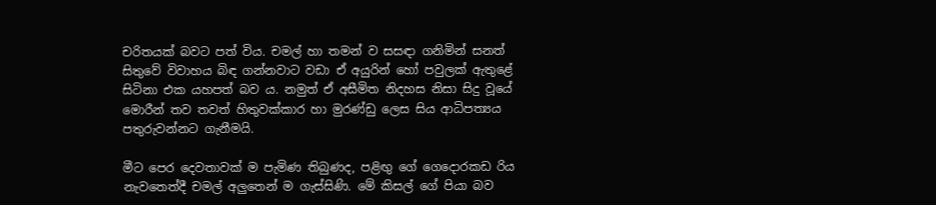චරිතයක් බවට පත් විය. චමල් හා තමන් ව සසඳා ගනිමින් සනත් සිතුවේ විවාහය බිඳ ගන්නවාට වඩා ඒ අයුරින් හෝ පවුලක් ඇතුළේ සිටිනා එක යහපත් බව ය. නමුත් ඒ අසීමිත නිදහස නිසා සිදු වූයේ මොරීන් තව තවත් හිතුවක්කාර හා මුරණ්ඩු ලෙස සිය ආධිපත්‍යය පතුරුවන්නට ගැනීමයි.

මීට පෙර දෙවතාවක් ම පැමිණ තිබුණද, පළිඟු ගේ ගෙදොරකඩ රිය නැවතෙත්දී චමල් අලුතෙන් ම ගැස්සිණි. මේ කිසල් ගේ පියා බව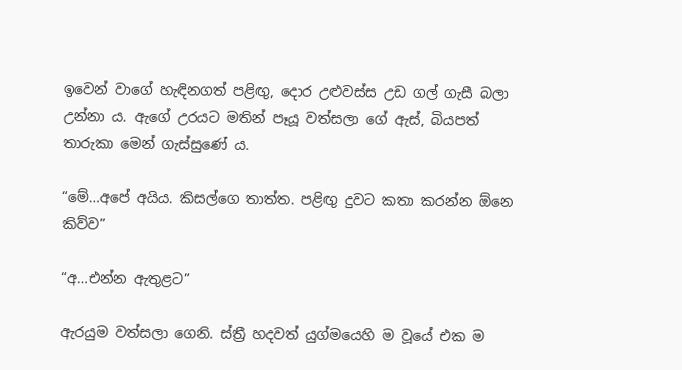ඉවෙන් වාගේ හැඳිනගත් පළිඟු, දොර උළුවස්ස උඩ ගල් ගැසී බලා උන්නා ය. ඇගේ උරයට මතින් පෑයූ වත්සලා ගේ ඇස්, බියපත් තාරුකා මෙන් ගැස්සුණේ ය.

“මේ…අපේ අයිය. කිසල්ගෙ තාත්ත. පළිඟු දුවට කතා කරන්න ඕනෙ කිව්ව”

“අ…එන්න ඇතුළට”

ඇරයුම වත්සලා ගෙනි. ස්ත්‍රී හදවත් යුග්මයෙහි ම වූයේ එක ම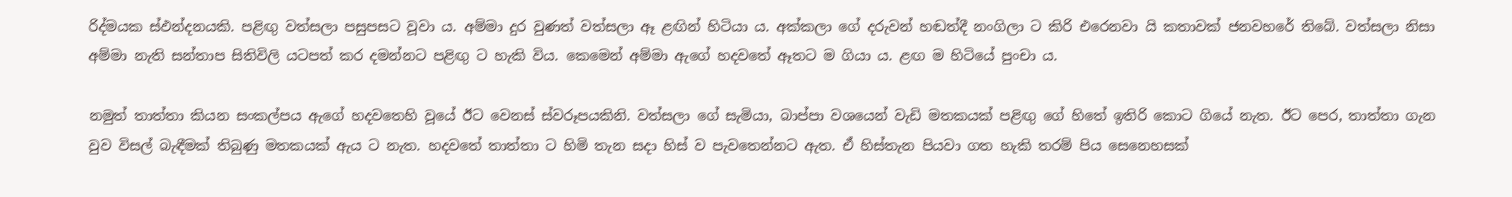රිද්මයක ස්ඵන්දනයකි. පළිඟු වත්සලා පසුපසට වූවා ය. අම්මා දුර වුණත් වත්සලා ඈ ළඟින් හිටියා ය. අක්කලා ගේ දරුවන් හඬත්දී නංගිලා ට කිරි එරෙනවා යි කතාවක් ජනවහරේ තිබේ. වත්සලා නිසා අම්මා නැති සන්තාප සිතිවිලි යටපත් කර දමන්නට පළිඟු ට හැකි විය. කෙමෙන් අම්මා ඇගේ හදවතේ ඈතට ම ගියා ය. ළඟ ම හිටියේ පුංචා ය.

නමුත් තාත්තා කියන සංකල්පය ඇගේ හදවතෙහි වූයේ ඊට වෙනස් ස්වරූපයකිනි. වත්සලා ගේ සැමියා, බාප්පා වශයෙන් වැඩි මතකයක් පළිඟු ගේ හිතේ ඉතිරි කොට ගියේ නැත. ඊට පෙර, තාත්තා ගැන වුව විසල් බැඳීමක් තිබුණු මතකයක් ඇය ට නැත. හදවතේ තාත්තා ට හිමි තැන සදා හිස් ව පැවතෙන්නට ඇත. ඒ හිස්තැන පියවා ගත හැකි තරම් පිය සෙනෙහසක්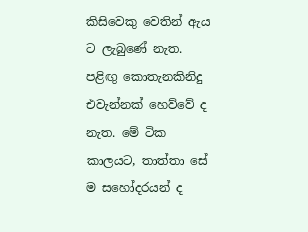කිසිවෙකු වෙතින් ඇය ට ලැබුණේ නැත. පළිඟු කොතැනකිනිදු එවැන්නක් හෙව්වේ ද නැත. මේ ටික කාලයට, තාත්තා සේ ම සහෝදරයන් ද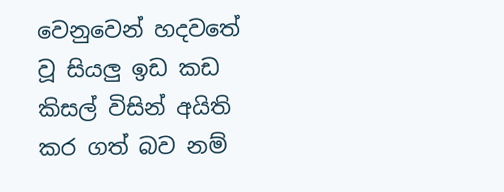වෙනුවෙන් හදවතේ වූ සියලු ඉඩ කඩ කිසල් විසින් අයිති කර ගත් බව නම්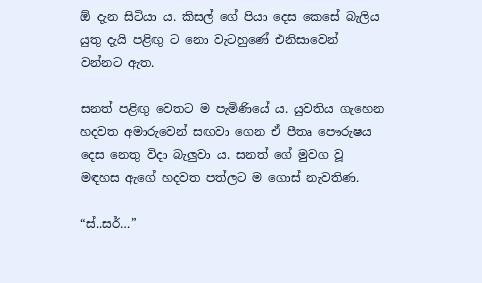ඕ දැන සිටියා ය. කිසල් ගේ පියා දෙස කෙසේ බැලිය යුතු දැයි පළිඟු ට නො වැටහුණේ එනිසාවෙන් වන්නට ඇත.

සනත් පළිඟු වෙතට ම පැමිණියේ ය. යුවතිය ගැහෙන හදවත අමාරුවෙන් සඟවා ගෙන ඒ පීතෘ පෞරුෂය දෙස නෙතු විදා බැලුවා ය. සනත් ගේ මුවග වූ මඳහස ඇගේ හදවත පත්ලට ම ගොස් නැවතිණ.

“ස්..සර්…”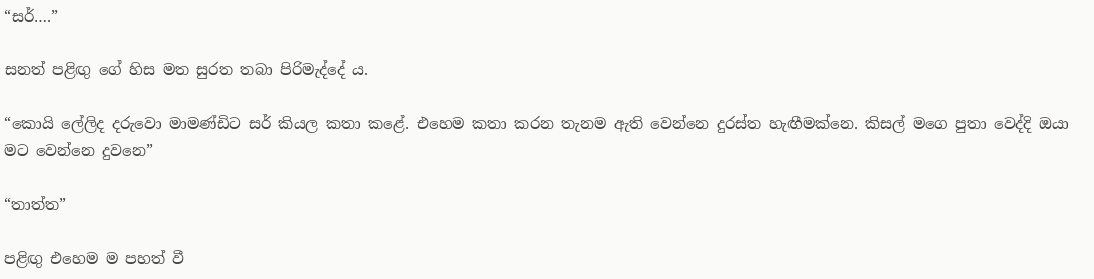“සර්….”

සනත් පළිඟු ගේ හිස මත සුරත තබා පිරිමැද්දේ ය.

“කොයි ලේලිද දරුවො මාමණ්ඩිට සර් කියල කතා කළේ. එහෙම කතා කරන තැනම ඇති වෙන්නෙ දුරස්ත හැඟීමක්නෙ. කිසල් මගෙ පුතා වෙද්දි ඔයා මට වෙන්නෙ දුවනෙ”

“තාත්ත”

පළිඟු එහෙම ම පහත් වී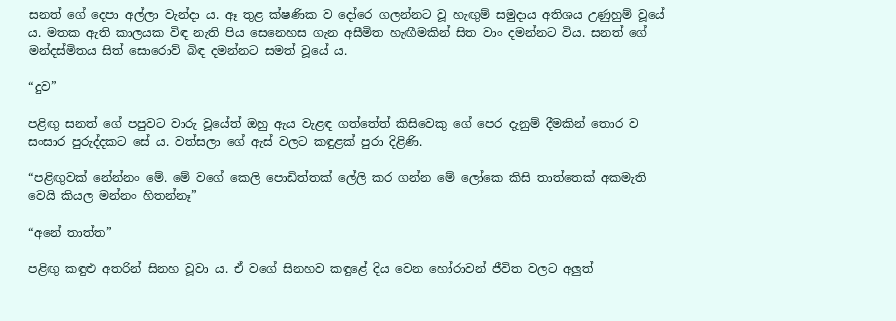සනත් ගේ දෙපා අල්ලා වැන්දා ය. ඈ තුළ ක්ෂණික ව දෝරෙ ගලන්නට වූ හැඟුම් සමුදාය අතිශය උණුහුම් වූයේ ය. මතක ඇති කාලයක විඳ නැති පිය සෙනෙහස ගැන අසීමිත හැඟීමකින් සිත වාං දමන්නට විය. සනත් ගේ මන්දස්මිතය සිත් සොරොව් බිඳ දමන්නට සමත් වූයේ ය.

“දුව”

පළිඟු සනත් ගේ පපුවට වාරු වූයේත් ඔහු ඇය වැළඳ ගත්තේත් කිසිවෙකු ගේ පෙර දැනුම් දීමකින් තොර ව සංසාර පුරුද්දකට සේ ය. වත්සලා ගේ ඇස් වලට කඳුළක් පුරා දිළිණි.

“පළිඟුවක් නේන්නං මේ. මේ වගේ කෙලි පොඩිත්තක් ලේලි කර ගන්න මේ ලෝකෙ කිසි තාත්තෙක් අකමැති වෙයි කියල මන්නං හිතන්නෑ”

“අනේ තාත්ත”

පළිඟු කඳුළු අතරින් සිනහ වූවා ය. ඒ වගේ සිනහව කඳුළේ දිය වෙන හෝරාවන් ජීවිත වලට අලුත්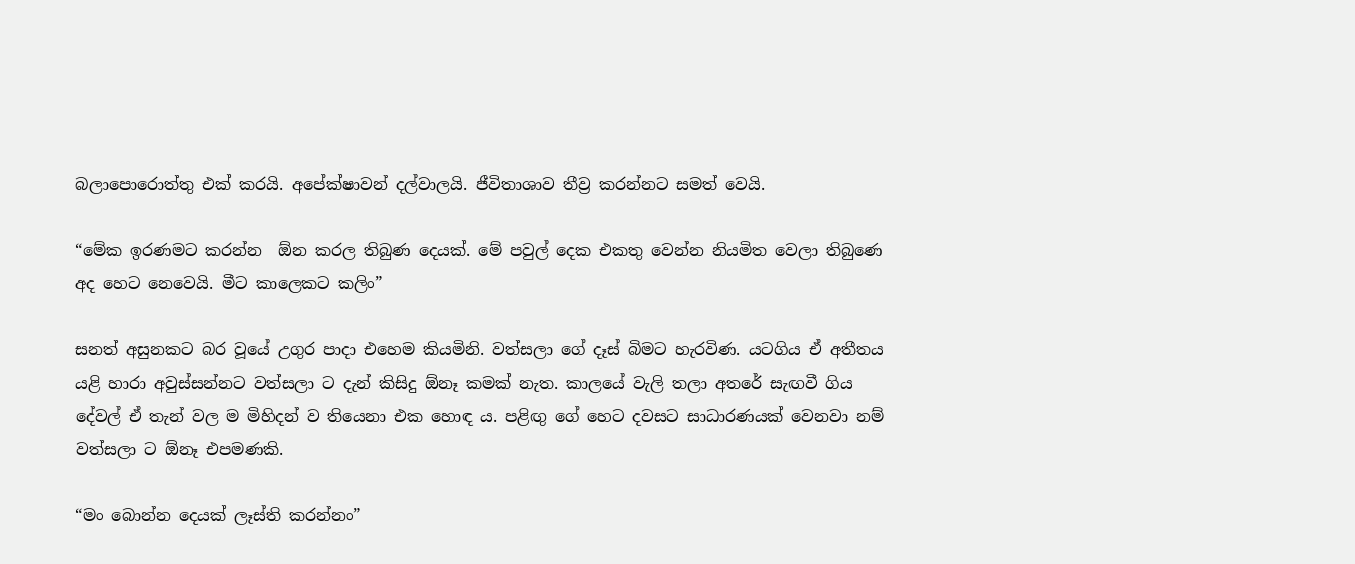බලාපොරොත්තු එක් කරයි. අපේක්ෂාවන් දල්වාලයි. ජීවිතාශාව තීව්‍ර කරන්නට සමත් වෙයි.

“මේක ඉරණමට කරන්න  ඕන කරල තිබුණ දෙයක්. මේ පවුල් දෙක එකතු වෙන්න නියමිත වෙලා තිබුණෙ අද හෙට නෙවෙයි. මීට කාලෙකට කලිං”

සනත් අසුනකට බර වූයේ උගුර පාදා එහෙම කියමිනි. වත්සලා ගේ දෑස් බිමට හැරවිණ. යටගිය ඒ අතීතය යළි හාරා අවුස්සන්නට වත්සලා ට දැන් කිසිදු ඕනෑ කමක් නැත. කාලයේ වැලි තලා අතරේ සැඟවී ගිය දේවල් ඒ තැන් වල ම මිහිදන් ව තියෙනා එක හොඳ ය. පළිඟු ගේ හෙට දවසට සාධාරණයක් වෙනවා නම් වත්සලා ට ඕනෑ එපමණකි.

“මං බොන්න දෙයක් ලෑස්ති කරන්නං”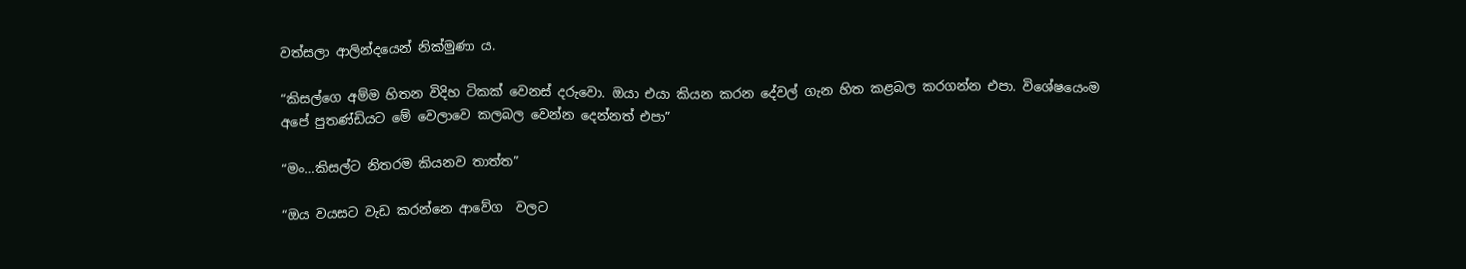වත්සලා ආලින්දයෙන් නික්මුණා ය.

“කිසල්ගෙ අම්ම හිතන විදිහ ටිකක් වෙනස් දරුවො. ඔයා එයා කියන කරන දේවල් ගැන හිත කළබල කරගන්න එපා. විශේෂයෙංම අපේ පුතණ්ඩියට මේ වෙලාවෙ කලබල වෙන්න දෙන්නත් එපා”

“මං…කිසල්ට නිතරම කියනව තාත්ත”

“ඔය වයසට වැඩ කරන්නෙ ආවේග  වලට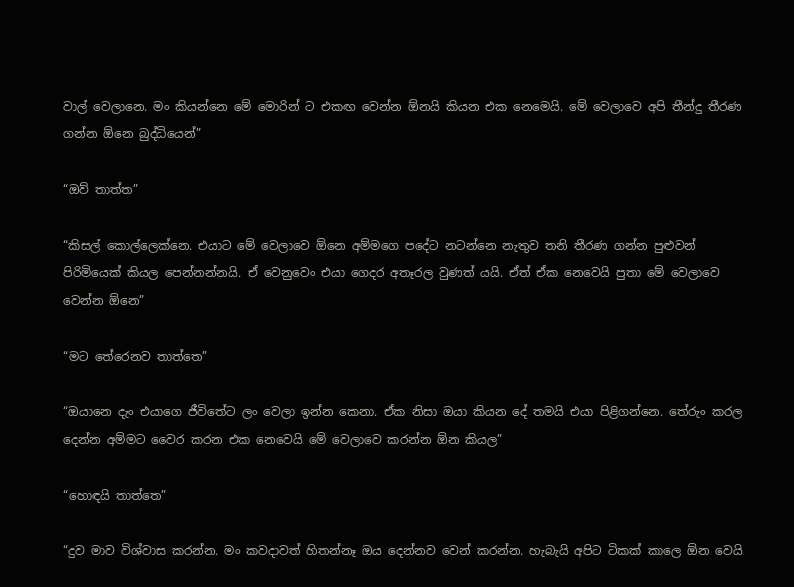වාල් වෙලානෙ. මං කියන්නෙ මේ මොරින් ට එකඟ වෙන්න ඕනයි කියන එක නෙමෙයි. මේ වෙලාවෙ අපි තීන්දු තීරණ ගන්න ඕනෙ බුද්ධියෙන්”

“ඔව් තාත්ත”

“කිසල් කොල්ලෙක්නෙ. එයාට මේ වෙලාවෙ ඕනෙ අම්මගෙ පදේට නටන්නෙ නැතුව තනි තීරණ ගන්න පුළුවන් පිරිමියෙක් කියල පෙන්නන්නයි. ඒ වෙනුවෙං එයා ගෙදර අතෑරල වුණත් යයි. ඒත් ඒක නෙවෙයි පුතා මේ වෙලාවෙ වෙන්න ඕනෙ”

“මට තේරෙනව තාත්තෙ”

“ඔයානෙ දැං එයාගෙ ජීවිතේට ලං වෙලා ඉන්න කෙනා. ඒක නිසා ඔයා කියන දේ තමයි එයා පිළිගන්නෙ. තේරුං කරල දෙන්න අම්මට වෛර කරන එක නෙවෙයි මේ වෙලාවෙ කරන්න ඕන කියල”

“හොඳයි තාත්තෙ”

“දුව මාව විශ්වාස කරන්න. මං කවදාවත් හිතන්නෑ ඔය දෙන්නව වෙන් කරන්න. හැබැයි අපිට ටිකක් කාලෙ ඕන වෙයි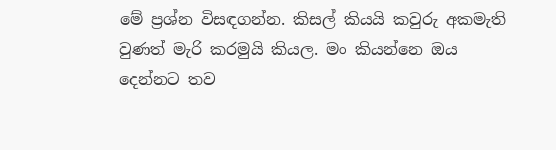මේ ප්‍රශ්න විසඳගන්න. කිසල් කියයි කවුරු අකමැති වුණත් මැරි කරමුයි කියල. මං කියන්නෙ ඔය දෙන්නට තව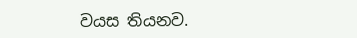වයස තියනව.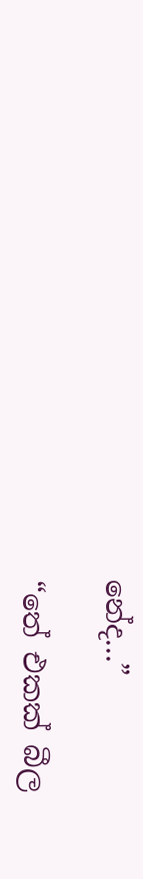නේද…”

“තේ එකක් බීල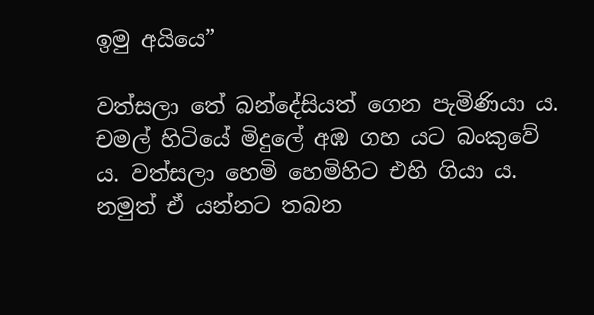ඉමු අයියෙ”

වත්සලා තේ බන්දේසියත් ගෙන පැමිණියා ය. චමල් හිටියේ මිදුලේ අඹ ගහ යට බංකුවේ ය. වත්සලා හෙමි හෙමිහිට එහි ගියා ය. නමුත් ඒ යන්නට තබන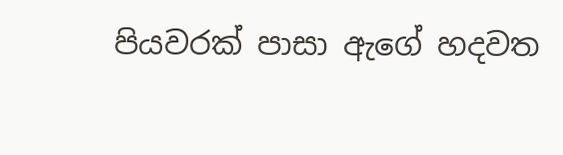පියවරක් පාසා ඇගේ හදවත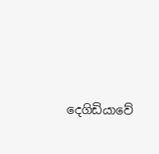දෙගිඩියාවේ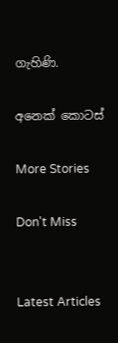ගැහිණි.

අනෙක් කොටස්

More Stories

Don't Miss


Latest Articles